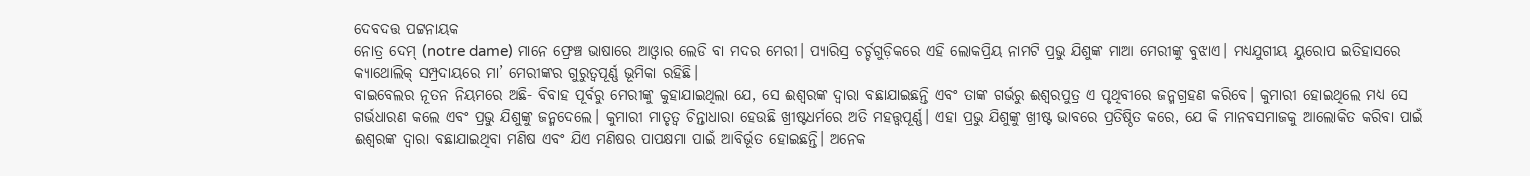ଦେବଦତ୍ତ ପଟ୍ଟନାୟକ
ନୋତ୍ର ଦେମ୍ (notre dame) ମାନେ ଫ୍ରେଞ୍ଚ ଭାଷାରେ ଆଓ୍ବାର ଲେଡି ବା ମଦର ମେରୀ। ପ୍ୟାରିସ୍ର ଚର୍ଚ୍ଚଗୁଡ଼ିକରେ ଏହି ଲୋକପ୍ରିୟ ନାମଟି ପ୍ରଭୁ ଯିଶୁଙ୍କ ମାଆ ମେରୀଙ୍କୁ ବୁଝାଏ। ମଧ୍ୟଯୁଗୀୟ ୟୁରୋପ ଇତିହାସରେ କ୍ୟାଥୋଲିକ୍ ସମ୍ପ୍ରଦାୟରେ ମା’ ମେରୀଙ୍କର ଗୁରୁତ୍ୱପୂର୍ଣ୍ଣ ଭୂମିକା ରହିଛି।
ବାଇବେଲର ନୂତନ ନିୟମରେ ଅଛି- ବିବାହ ପୂର୍ବରୁ ମେରୀଙ୍କୁ କୁହାଯାଇଥିଲା ଯେ, ସେ ଈଶ୍ୱରଙ୍କ ଦ୍ୱାରା ବଛାଯାଇଛନ୍ତି ଏବଂ ତାଙ୍କ ଗର୍ଭରୁ ଈଶ୍ୱରପୁତ୍ର ଏ ପୃଥିବୀରେ ଜନ୍ମଗ୍ରହଣ କରିବେ। କୁମାରୀ ହୋଇଥିଲେ ମଧ୍ୟ ସେ ଗର୍ଭଧାରଣ କଲେ ଏବଂ ପ୍ରଭୁ ଯିଶୁଙ୍କୁ ଜନ୍ମଦେଲେ। କୁମାରୀ ମାତୃତ୍ୱ ଚିନ୍ତାଧାରା ହେଉଛି ଖ୍ରୀଷ୍ଟଧର୍ମରେ ଅତି ମହତ୍ତ୍ୱପୂର୍ଣ୍ଣ। ଏହା ପ୍ରଭୁ ଯିଶୁଙ୍କୁ ଖ୍ରୀଷ୍ଟ ଭାବରେ ପ୍ରତିଷ୍ଠିତ କରେ, ଯେ କି ମାନବସମାଜକୁ ଆଲୋକିତ କରିବା ପାଇଁ ଈଶ୍ୱରଙ୍କ ଦ୍ୱାରା ବଛାଯାଇଥିବା ମଣିଷ ଏବଂ ଯିଏ ମଣିଷର ପାପକ୍ଷମା ପାଇଁ ଆବିର୍ଭୂତ ହୋଇଛନ୍ତି। ଅନେକ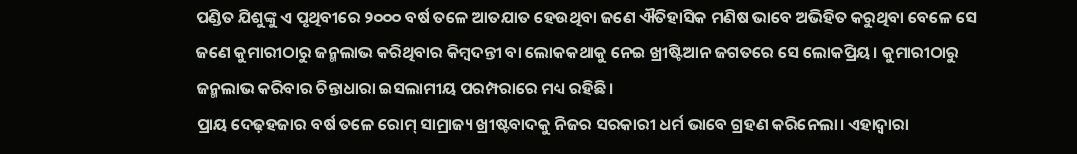ପଣ୍ଡିତ ଯିଶୁଙ୍କୁ ଏ ପୃଥିବୀରେ ୨୦୦୦ ବର୍ଷ ତଳେ ଆତଯାତ ହେଉଥିବା ଜଣେ ଐତିହାସିକ ମଣିଷ ଭାବେ ଅଭିହିତ କରୁଥିବା ବେଳେ ସେ ଜଣେ କୁମାରୀଠାରୁ ଜନ୍ମଲାଭ କରିଥିବାର କିମ୍ବଦନ୍ତୀ ବା ଲୋକକଥାକୁ ନେଇ ଖ୍ରୀଷ୍ଟିଆନ ଜଗତରେ ସେ ଲୋକପ୍ରିୟ। କୁମାରୀଠାରୁ ଜନ୍ମଲାଭ କରିବାର ଚିନ୍ତାଧାରା ଇସଲାମୀୟ ପରମ୍ପରାରେ ମଧ୍ୟ ରହିଛି।
ପ୍ରାୟ ଦେଢ଼ହଜାର ବର୍ଷ ତଳେ ରୋମ୍ ସାମ୍ରାଜ୍ୟ ଖ୍ରୀଷ୍ଟବାଦକୁ ନିଜର ସରକାରୀ ଧର୍ମ ଭାବେ ଗ୍ରହଣ କରିନେଲା। ଏହାଦ୍ୱାରା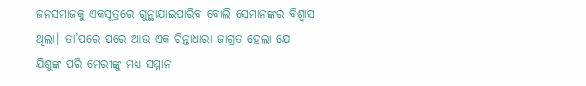ଜନସମାଜକୁ ଏକସୂତ୍ରରେ ଗୁନ୍ଥାଯାଇପାରିବ ବୋଲି ସେମାନଙ୍କର ବିଶ୍ୱାସ ଥିଲା। ତା’ପରେ ପରେ ଆଉ ଏକ ଚିନ୍ତାଧାରା ଜାଗ୍ରତ ହେଲା ଯେ ଯିଶୁଙ୍କ ପରି ମେରୀଙ୍କୁ ମଧ୍ୟ ସମ୍ମାନ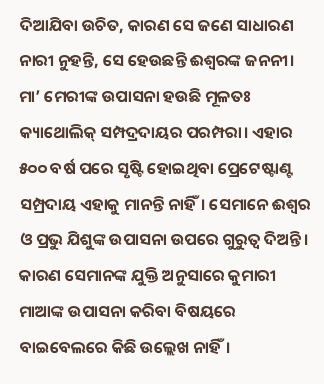ଦିଆଯିବା ଉଚିତ, କାରଣ ସେ ଜଣେ ସାଧାରଣ ନାରୀ ନୁହନ୍ତି, ସେ ହେଉଛନ୍ତି ଈଶ୍ୱରଙ୍କ ଜନନୀ। ମା’ ମେରୀଙ୍କ ଉପାସନା ହଉଛି ମୂଳତଃ କ୍ୟାଥୋଲିକ୍ ସମ୍ପଦ୍ରଦାୟର ପରମ୍ପରା। ଏହାର ୫୦୦ ବର୍ଷ ପରେ ସୃଷ୍ଟି ହୋଇଥିବା ପ୍ରେଟେଷ୍ଟାଣ୍ଟ ସମ୍ପ୍ରଦାୟ ଏହାକୁ ମାନନ୍ତି ନାହିଁ। ସେମାନେ ଈଶ୍ୱର ଓ ପ୍ରଭୁ ଯିଶୁଙ୍କ ଉପାସନା ଉପରେ ଗୁରୁତ୍ୱ ଦିଅନ୍ତି। କାରଣ ସେମାନଙ୍କ ଯୁକ୍ତି ଅନୁସାରେ କୁମାରୀ ମାଆଙ୍କ ଉପାସନା କରିବା ବିଷୟରେ ବାଇବେଲରେ କିଛି ଉଲ୍ଲେଖ ନାହିଁ।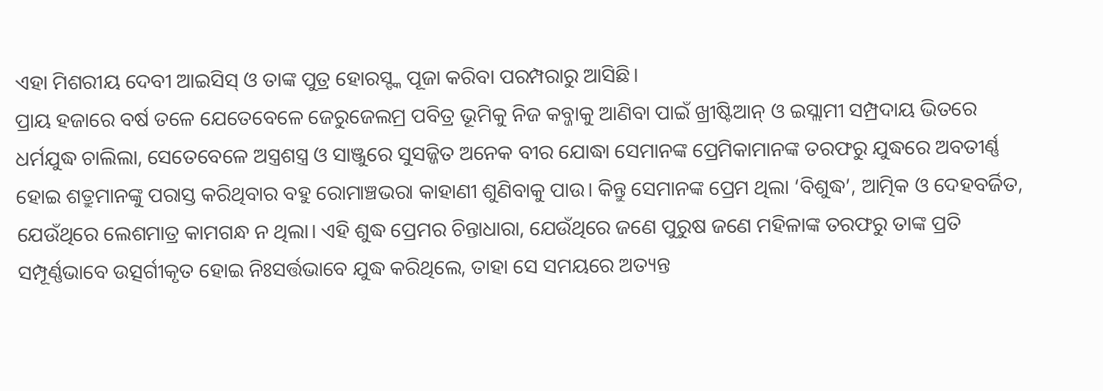ଏହା ମିଶରୀୟ ଦେବୀ ଆଇସିସ୍ ଓ ତାଙ୍କ ପୁତ୍ର ହୋରସ୍ଙ୍କ ପୂଜା କରିବା ପରମ୍ପରାରୁ ଆସିଛି।
ପ୍ରାୟ ହଜାରେ ବର୍ଷ ତଳେ ଯେତେବେଳେ ଜେରୁଜେଲମ୍ର ପବିତ୍ର ଭୂମିକୁ ନିଜ କବ୍ଜାକୁ ଆଣିବା ପାଇଁ ଖ୍ରୀଷ୍ଟିଆନ୍ ଓ ଇସ୍ଲାମୀ ସମ୍ପ୍ରଦାୟ ଭିତରେ ଧର୍ମଯୁଦ୍ଧ ଚାଲିଲା, ସେତେବେଳେ ଅସ୍ତ୍ରଶସ୍ତ୍ର ଓ ସାଞ୍ଜୁରେ ସୁସଜ୍ଜିତ ଅନେକ ବୀର ଯୋଦ୍ଧା ସେମାନଙ୍କ ପ୍ରେମିକାମାନଙ୍କ ତରଫରୁ ଯୁଦ୍ଧରେ ଅବତୀର୍ଣ୍ଣ ହୋଇ ଶତ୍ରୁମାନଙ୍କୁ ପରାସ୍ତ କରିଥିବାର ବହୁ ରୋମାଞ୍ଚଭରା କାହାଣୀ ଶୁଣିବାକୁ ପାଉ। କିନ୍ତୁ ସେମାନଙ୍କ ପ୍ରେମ ଥିଲା ‘ବିଶୁଦ୍ଧ’, ଆତ୍ମିକ ଓ ଦେହବର୍ଜିତ, ଯେଉଁଥିରେ ଲେଶମାତ୍ର କାମଗନ୍ଧ ନ ଥିଲା। ଏହି ଶୁଦ୍ଧ ପ୍ରେମର ଚିନ୍ତାଧାରା, ଯେଉଁଥିରେ ଜଣେ ପୁରୁଷ ଜଣେ ମହିଳାଙ୍କ ତରଫରୁ ତାଙ୍କ ପ୍ରତି ସମ୍ପୂର୍ଣ୍ଣଭାବେ ଉତ୍ସର୍ଗୀକୃତ ହୋଇ ନିଃସର୍ତ୍ତଭାବେ ଯୁଦ୍ଧ କରିଥିଲେ, ତାହା ସେ ସମୟରେ ଅତ୍ୟନ୍ତ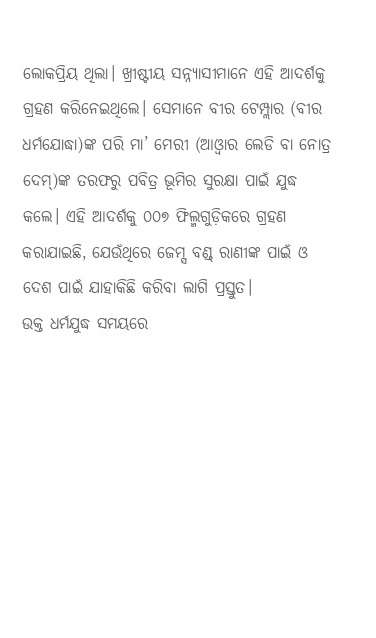ଲୋକପ୍ରିୟ ଥିଲା। ଖ୍ରୀଷ୍ଟୀୟ ସନ୍ନ୍ୟାସୀମାନେ ଏହି ଆଦର୍ଶକୁ ଗ୍ରହଣ କରିନେଇଥିଲେ। ସେମାନେ ବୀର ଟେମ୍ପ୍ଲାର (ବୀର ଧର୍ମଯୋଦ୍ଧା)ଙ୍କ ପରି ମା’ ମେରୀ (ଆଓ୍ବାର ଲେଡି ବା ନୋତ୍ର ଦେମ୍)ଙ୍କ ତରଫରୁ ପବିତ୍ର ଭୂମିର ସୁରକ୍ଷା ପାଇଁ ଯୁଦ୍ଧ କଲେ। ଏହି ଆଦର୍ଶକୁ ୦୦୭ ଫିଲ୍ମଗୁଡ଼ିକରେ ଗ୍ରହଣ କରାଯାଇଛି, ଯେଉଁଥିରେ ଜେମ୍ସ ବଣ୍ଡ୍ ରାଣୀଙ୍କ ପାଇଁ ଓ ଦେଶ ପାଇଁ ଯାହାକିଛି କରିବା ଲାଗି ପ୍ରସ୍ତୁତ।
ଉକ୍ତ ଧର୍ମଯୁଦ୍ଧ ସମୟରେ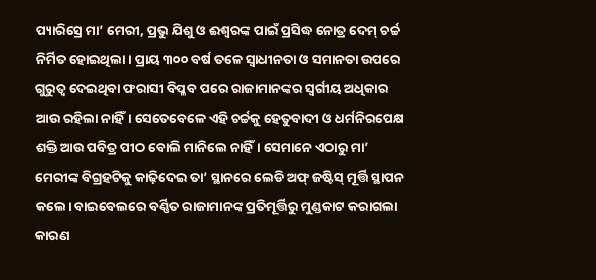ପ୍ୟାରିସ୍ରେ ମା’ ମେରୀ, ପ୍ରଭୁ ଯିଶୁ ଓ ଈଶ୍ୱରଙ୍କ ପାଇଁ ପ୍ରସିଦ୍ଧ ନୋତ୍ର ଦେମ୍ ଚର୍ଚ୍ଚ ନିର୍ମିତ ହୋଇଥିଲା। ପ୍ରାୟ ୩୦୦ ବର୍ଷ ତଳେ ସ୍ବାଧୀନତା ଓ ସମାନତା ଉପରେ ଗୁରୁତ୍ୱ ଦେଇଥିବା ଫରାସୀ ବିପ୍ଳବ ପରେ ରାଜାମାନଙ୍କର ସ୍ବର୍ଗୀୟ ଅଧିକାର ଆଉ ରହିଲା ନାହିଁ। ସେତେବେଳେ ଏହି ଚର୍ଚ୍ଚକୁ ହେତୁବାଦୀ ଓ ଧର୍ମନିରପେକ୍ଷ ଶକ୍ତି ଆଉ ପବିତ୍ର ପୀଠ ବୋଲି ମାନିଲେ ନାହିଁ। ସେମାନେ ଏଠାରୁ ମା’ ମେରୀଙ୍କ ବିଗ୍ରହଟିକୁ କାଢ଼ିଦେଇ ତା’ ସ୍ଥାନରେ ଲେଡି ଅଫ୍ ଜଷ୍ଟିସ୍ ମୂର୍ତ୍ତି ସ୍ଥାପନ କଲେ। ବାଇବେଲରେ ବର୍ଣ୍ଣିତ ରାଜାମାନଙ୍କ ପ୍ରତିମୂର୍ତ୍ତିରୁ ମୁଣ୍ଡକାଟ କରାଗଲା କାରଣ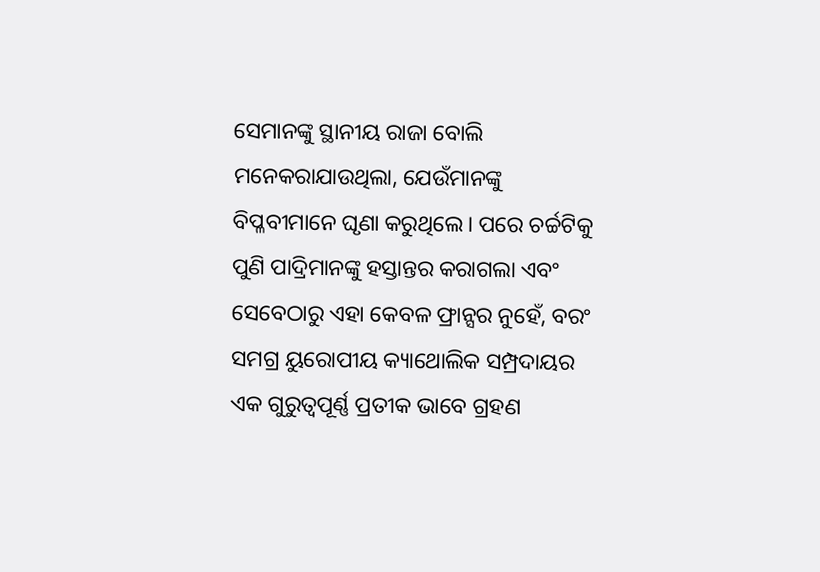ସେମାନଙ୍କୁ ସ୍ଥାନୀୟ ରାଜା ବୋଲି ମନେକରାଯାଉଥିଲା, ଯେଉଁମାନଙ୍କୁ ବିପ୍ଳବୀମାନେ ଘୃଣା କରୁଥିଲେ। ପରେ ଚର୍ଚ୍ଚଟିକୁ ପୁଣି ପାଦ୍ରିମାନଙ୍କୁ ହସ୍ତାନ୍ତର କରାଗଲା ଏବଂ ସେବେଠାରୁ ଏହା କେବଳ ଫ୍ରାନ୍ସର ନୁହେଁ, ବରଂ ସମଗ୍ର ୟୁରୋପୀୟ କ୍ୟାଥୋଲିକ ସମ୍ପ୍ରଦାୟର ଏକ ଗୁରୁତ୍ୱପୂର୍ଣ୍ଣ ପ୍ରତୀକ ଭାବେ ଗ୍ରହଣ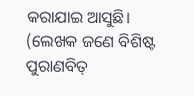କରାଯାଇ ଆସୁଛି।
(ଲେଖକ ଜଣେ ବିଶିଷ୍ଟ ପୁରାଣବିତ୍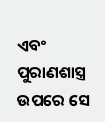ଏବଂ ପୁରାଣଶାସ୍ତ୍ର ଉପରେ ସେ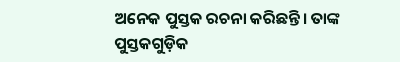ଅନେକ ପୁସ୍ତକ ରଚନା କରିଛନ୍ତି। ତାଙ୍କ ପୁସ୍ତକଗୁଡ଼ିକ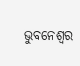ଭୁବନେଶ୍ୱର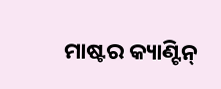ମାଷ୍ଟର କ୍ୟାଣ୍ଟିନ୍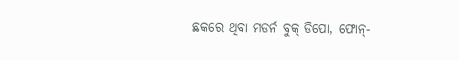ଛକରେ ଥିବା ମଡର୍ନ ବୁକ୍ ଡିପୋ, ଫୋନ୍-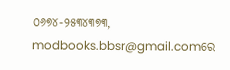୦୬୭୪-୨୫୩୪୩୭୩, modbooks.bbsr@gmail.comରେ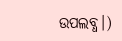ଉପଲବ୍ଧ।)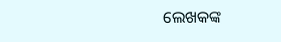ଲେଖକଙ୍କ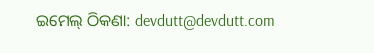ଇମେଲ୍ ଠିକଣା: devdutt@devdutt.com